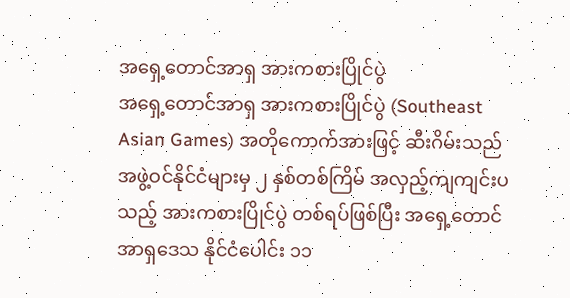အရှေ့တောင်အာရှ အားကစားပြိုင်ပွဲ
အရှေ့တောင်အာရှ အားကစားပြိုင်ပွဲ (Southeast Asian Games) အတိုကောက်အားဖြင့် ဆီးဂိမ်းသည် အဖွဲ့ဝင်နိုင်ငံများမှ ၂ နှစ်တစ်ကြိမ် အလှည့်ကျကျင်းပသည့် အားကစားပြိုင်ပွဲ တစ်ရပ်ဖြစ်ပြီး အရှေ့တောင်အာရှဒေသ နိုင်ငံပေါင်း ၁၁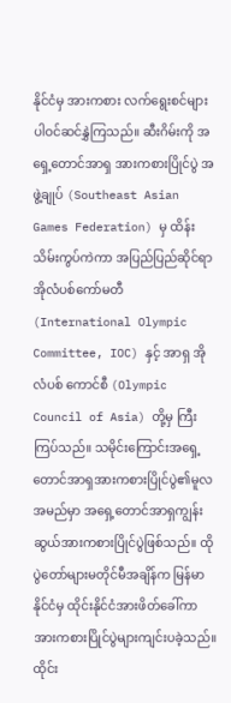နိုင်ငံမှ အားကစား လက်ရွေးစင်များ ပါဝင်ဆင်နွှဲကြသည်။ ဆီးဂိမ်းကို အရှေ့တောင်အာရှ အားကစားပြိုင်ပွဲ အဖွဲ့ချုပ် (Southeast Asian Games Federation) မှ ထိန်းသိမ်းကွပ်ကဲကာ အပြည်ပြည်ဆိုင်ရာ အိုလံပစ်ကော်မတီ (International Olympic Committee, IOC) နှင့် အာရှ အိုလံပစ် ကောင်စီ (Olympic Council of Asia) တို့မှ ကြီးကြပ်သည်။ သမိုင်းကြောင်းအရှေ့တောင်အာရှအားကစားပြိုင်ပွဲ၏မူလအမည်မှာ အရှေ့တောင်အာရှကျွန်းဆွယ်အားကစားပြိုင်ပွဲဖြစ်သည်။ ထိုပွဲတော်များမတိုင်မီအချိန်က မြန်မာနိုင်ငံမှ ထိုင်းနိုင်ငံအားဖိတ်ခေါ်ကာအားကစားပြိုင်ပွဲများကျင်းပခဲ့သည်။ ထိုင်း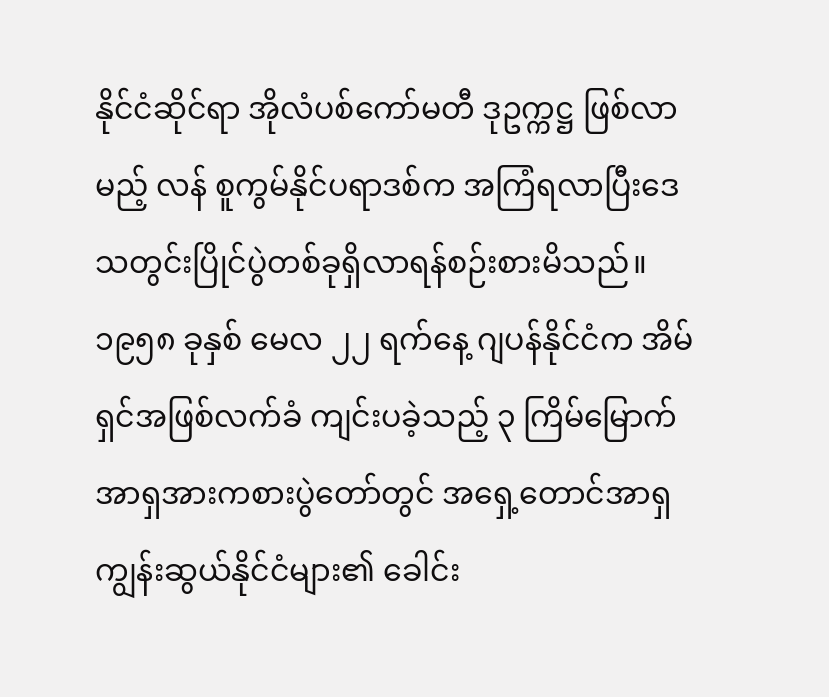နိုင်ငံဆိုင်ရာ အိုလံပစ်ကော်မတီ ဒုဥက္ကဋ္ဌ ဖြစ်လာမည့် လန် စူကွမ်နိုင်ပရာဒစ်က အကြံရလာပြီးဒေသတွင်းပြိုင်ပွဲတစ်ခုရှိလာရန်စဉ်းစားမိသည်။၁၉၅၈ ခုနှစ် မေလ ၂၂ ရက်နေ့ ဂျပန်နိုင်ငံက အိမ်ရှင်အဖြစ်လက်ခံ ကျင်းပခဲ့သည့် ၃ ကြိမ်မြောက် အာရှအားကစားပွဲတော်တွင် အရှေ့တောင်အာရှကျွန်းဆွယ်နိုင်ငံများ၏ ခေါင်း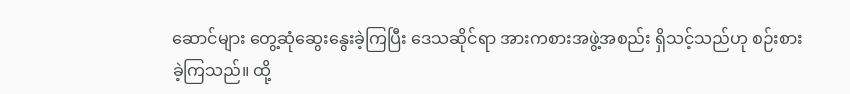ဆောင်များ တွေ့ဆုံဆွေးနွေးခဲ့ကြပြီး ဒေသဆိုင်ရာ အားကစားအဖွဲ့အစည်း ရှိသင့်သည်ဟု စဉ်းစားခဲ့ကြသည်။ ထို့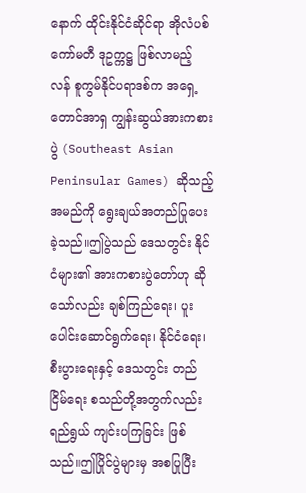နောက် ထိုင်းနိုင်ငံဆိုင်ရာ အိုလံပစ်ကော်မတီ ဒုဥက္ကဋ္ဌ ဖြစ်လာမည့် လန် စူကွမ်နိုင်ပရာဒစ်က အရှေ့တောင်အာရှ ကျွန်းဆွယ်အားကစားပွဲ (Southeast Asian Peninsular Games) ဆိုသည့် အမည်ကို ရွေးချယ်အတည်ပြုပေးခဲ့သည်။ဤပွဲသည် ဒေသတွင်း နိုင်ငံများ၏ အားကစားပွဲတော်ဟု ဆိုသော်လည်း ချစ်ကြည်ရေး၊ ပူးပေါင်းဆောင်ရွက်ရေး၊ နိုင်ငံရေး၊ စီးပွားရေးနှင့် ဒေသတွင်း တည်ငြိမ်ရေး စသည်တို့အတွက်လည်း ရည်ရွယ် ကျင်းပကြခြင်း ဖြစ်သည်။ဤပြိုင်ပွဲများမှ အစပြုပြီး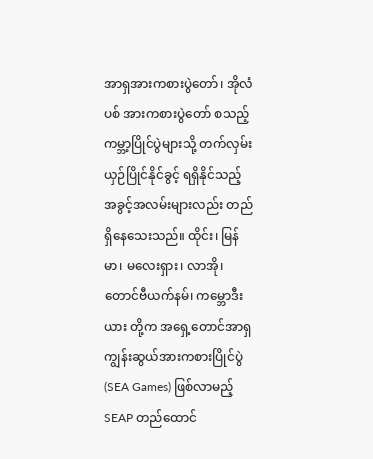အာရှအားကစားပွဲတော်၊ အိုလံပစ် အားကစားပွဲတော် စသည့် ကမ္ဘာ့ပြိုင်ပွဲများသို့ တက်လှမ်းယှဉ်ပြိုင်နိုင်ခွင့် ရရှိနိုင်သည့် အခွင့်အလမ်းများလည်း တည်ရှိနေသေးသည်။ ထိုင်း၊ မြန်မာ၊ မလေးရှား၊ လာအို၊ တောင်ဗီယက်နမ်၊ ကမ္ဘောဒီးယား တို့က အရှေ့တောင်အာရှကျွန်းဆွယ်အားကစားပြိုင်ပွဲ (SEA Games) ဖြစ်လာမည့် SEAP တည်ထောင်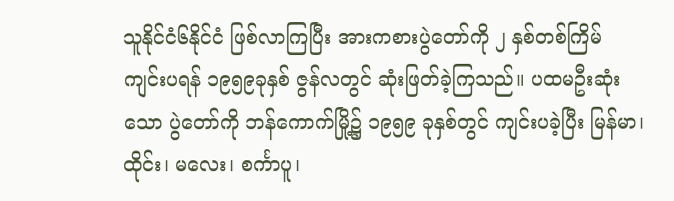သူနိုင်ငံ၆နိုင်ငံ ဖြစ်လာကြပြီး အားကစားပွဲတော်ကို ၂ နှစ်တစ်ကြိမ် ကျင်းပရန် ၁၉၅၉ခုနှစ် ဇွန်လတွင် ဆုံးဖြတ်ခဲ့ကြသည်။ ပထမဦးဆုံးသော ပွဲတော်ကို ဘန်ကောက်မြို့၌ ၁၉၅၉ ခုနှစ်တွင် ကျင်းပခဲ့ပြီး မြန်မာ၊ ထိုင်း၊ မလေး၊ စင်္ကာပူ၊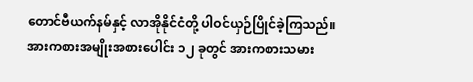တောင်ဗီယက်နမ်နှင့် လာအိုနိုင်ငံတို့ ပါဝင်ယှဉ်ပြိုင်ခဲ့ကြသည်။ အားကစားအမျိုးအစားပေါင်း ၁၂ ခုတွင် အားကစားသမား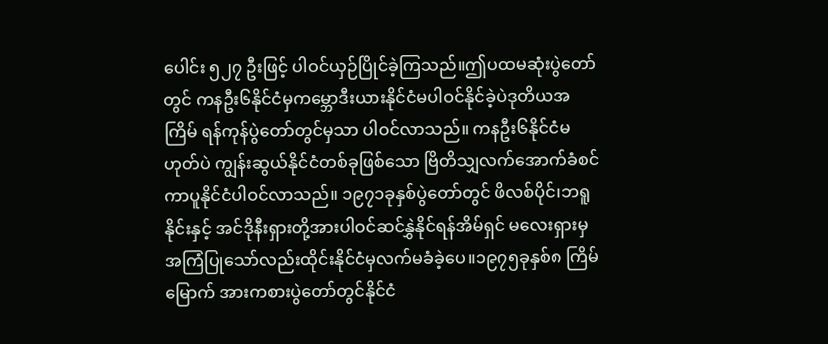ပေါင်း ၅၂၇ ဦးဖြင့် ပါဝင်ယှဉ်ပြိုင်ခဲ့ကြသည်။ဤပထမဆုံးပွဲတော်တွင် ကနဦး၆နိုင်ငံမှကမ္ဘောဒီးယားနိုင်ငံမပါဝင်နိုင်ခဲ့ပဲဒုတိယအကြိမ် ရန်ကုန်ပွဲတော်တွင်မှသာ ပါဝင်လာသည်။ ကနဦး၆နိုင်ငံမဟုတ်ပဲ ကျွန်းဆွယ်နိုင်ငံတစ်ခုဖြစ်သော ဗြိတိသျှလက်အောက်ခံစင်ကာပူနိုင်ငံပါဝင်လာသည်။ ၁၉၇၁ခုနှစ်ပွဲတော်တွင် ဖိလစ်ပိုင်၊ဘရူနိုင်းနှင့် အင်ဒိုနီးရှားတို့အားပါဝင်ဆင်နွှဲနိုင်ရန်အိမ်ရှင် မလေးရှားမှအကြံပြုသော်လည်းထိုင်းနိုင်ငံမှလက်မခံခဲ့ပေ။၁၉၇၅ခုနှစ်၈ ကြိမ်မြောက် အားကစားပွဲတော်တွင်နိုင်ငံ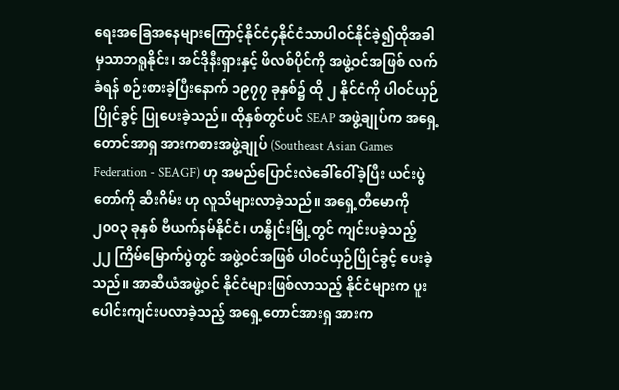ရေးအခြေအနေများကြောင့်နိုင်ငံ၄နိုင်ငံသာပါဝင်နိုင်ခဲ့၍ထိုအခါမှသာဘရူနိုင်း၊ အင်ဒိုနီးရှားနှင့် ဖိလစ်ပိုင်ကို အဖွဲ့ဝင်အဖြစ် လက်ခံရန် စဉ်းစားခဲ့ပြီးနောက် ၁၉၇၇ ခုနှစ်၌ ထို ၂ နိုင်ငံကို ပါဝင်ယှဉ်ပြိုင်ခွင့် ပြုပေးခဲ့သည်။ ထိုနှစ်တွင်ပင် SEAP အဖွဲ့ချုပ်က အရှေ့တောင်အာရှ အားကစားအဖွဲ့ချုပ် (Southeast Asian Games Federation - SEAGF) ဟု အမည်ပြောင်းလဲခေါ်ဝေါ်ခဲ့ပြီး ယင်းပွဲတော်ကို ဆီးဂိမ်း ဟု လူသိများလာခဲ့သည်။ အရှေ့တီမောကို ၂၀၀၃ ခုနှစ် ဗီယက်နမ်နိုင်ငံ၊ ဟနွိုင်းမြို့တွင် ကျင်းပခဲ့သည့် ၂၂ ကြိမ်မြောက်ပွဲတွင် အဖွဲ့ဝင်အဖြစ် ပါဝင်ယှဉ်ပြိုင်ခွင့် ပေးခဲ့သည်။ အာဆီယံအဖွဲ့ဝင် နိုင်ငံများဖြစ်လာသည့် နိုင်ငံများက ပူးပေါင်းကျင်းပလာခဲ့သည့် အရှေ့တောင်အားရှ အားက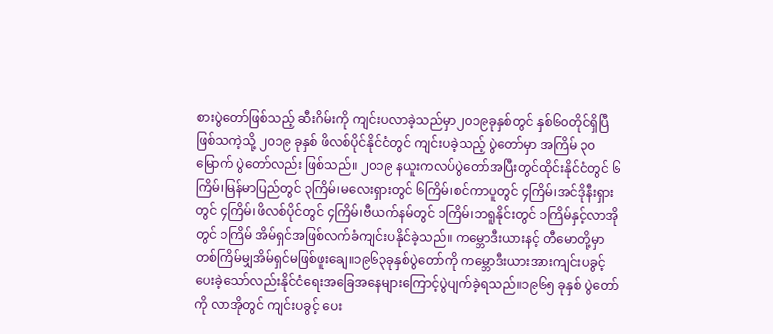စားပွဲတော်ဖြစ်သည့် ဆီးဂိမ်းကို ကျင်းပလာခဲ့သည်မှာ၂၀၁၉ခုနှစ်တွင် နှစ်၆၀တိုင်ရှိပြီ ဖြစ်သကဲ့သို့ ၂၀၁၉ ခုနှစ် ဖိလစ်ပိုင်နိုင်ငံတွင် ကျင်းပခဲ့သည့် ပွဲတော်မှာ အကြိမ် ၃၀မြောက် ပွဲတော်လည်း ဖြစ်သည်။ ၂၀၁၉ နယူးကလပ်ပွဲတော်အပြီးတွင်ထိုင်းနိုင်ငံတွင် ၆ကြိမ်၊မြန်မာပြည်တွင် ၃ကြိမ်၊မလေးရှားတွင် ၆ကြိမ်၊စင်ကာပူတွင် ၄ကြိမ်၊အင်ဒိုနီးရှားတွင် ၄ကြိမ်၊ဖိလစ်ပိုင်တွင် ၄ကြိမ်၊ဗီယက်နမ်တွင် ၁ကြိမ်၊ဘရူနိုင်းတွင် ၁ကြိမ်နှင့်လာအိုတွင် ၁ကြိမ် အိမ်ရှင်အဖြစ်လက်ခံကျင်းပနိုင်ခဲ့သည်။ ကမ္ဘောဒီးယားနင့် တီမောတို့မှာတစ်ကြိမ်မျှအိမ်ရှင်မဖြစ်ဖူးချေ။၁၉၆၃ခုနှစ်ပွဲတော်ကို ကမ္ဘောဒီးယားအားကျင်းပခွင့်ပေးခဲ့သော်လည်းနိုင်ငံရေးအခြေအနေများကြောင့်ပွဲပျက်ခဲ့ရသည်။၁၉၆၅ ခုနှစ် ပွဲတော်ကို လာအိုတွင် ကျင်းပခွင့် ပေး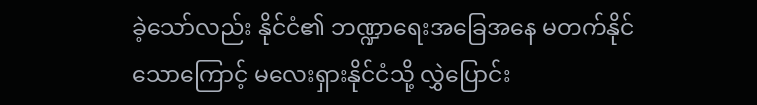ခဲ့သော်လည်း နိုင်ငံ၏ ဘဏ္ဍာရေးအခြေအနေ မတက်နိုင်သောကြောင့် မလေးရှားနိုင်ငံသို့ လွှဲပြောင်း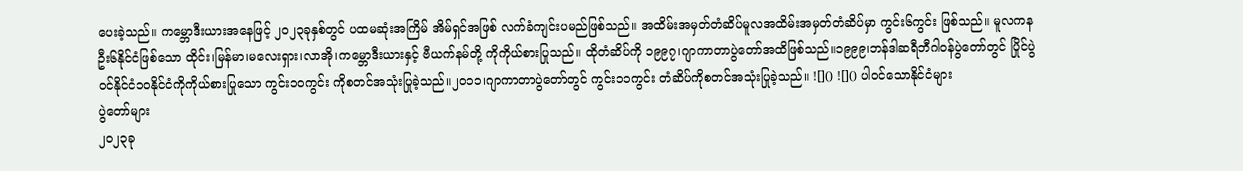ပေးခဲ့သည်။ ကမ္ဘောဒီးယားအနေဖြင့် ၂၀၂၃ခုနှစ်တွင် ပထမဆုံးအကြိမ် အိမ်ရှင်အဖြစ် လက်ခံကျင်းပမည်ဖြစ်သည်။ အထိမ်းအမှတ်တံဆိပ်မူလအထိမ်းအမှတ်တံဆိပ်မှာ ကွင်း၆ကွင်း ဖြစ်သည်။ မူလကနဦး၆နိုင်ငံဖြစ်သော ထိုင်း၊မြန်မာ၊မလေးရှား၊လာအို၊ကမ္ဘောဒီးယားနှင့် ဗီယက်နမ်တို့ ကိုကိုယ်စားပြုသည်။ ထိုတံဆိပ်ကို ၁၉၉၇၊ဂျာကာတာပွဲတော်အထိဖြစ်သည်။၁၉၉၉၊ဘန်ဒါဆရီဘီဂါဝန်ပွဲတော်တွင် ပြိုင်ပွဲဝင်နိုင်ငံ၁၀နိုင်ငံကိုကိုယ်စားပြုသော ကွင်း၁၀ကွင်း ကိုစတင်အသုံးပြုခဲ့သည်။၂၀၁၁၊ဂျာကာတာပွဲတော်တွင် ကွင်း၁၁ကွင်း တံဆိပ်ကိုစတင်အသုံးပြုခဲ့သည်။ ![]() ![]() ပါဝင်သောနိုင်ငံများ
ပွဲတော်များ
၂၀၂၃ခု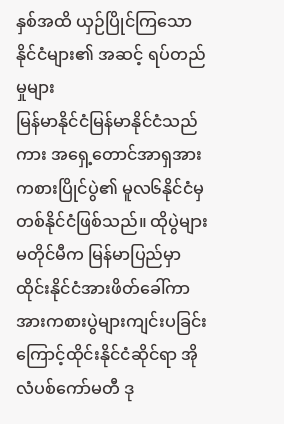နှစ်အထိ ယှဉ်ပြိုင်ကြသော နိုင်ငံများ၏ အဆင့် ရပ်တည်မှုများ
မြန်မာနိုင်ငံမြန်မာနိုင်ငံသည်ကား အရှေ့တောင်အာရှအားကစားပြိုင်ပွဲ၏ မူလ၆နိုင်ငံမှတစ်နိုင်ငံဖြစ်သည်။ ထိုပွဲများမတိုင်မီက မြန်မာပြည်မှာထိုင်းနိုင်ငံအားဖိတ်ခေါ်ကာ အားကစားပွဲများကျင်းပခြင်းကြောင့်ထိုင်းနိုင်ငံဆိုင်ရာ အိုလံပစ်ကော်မတီ ဒု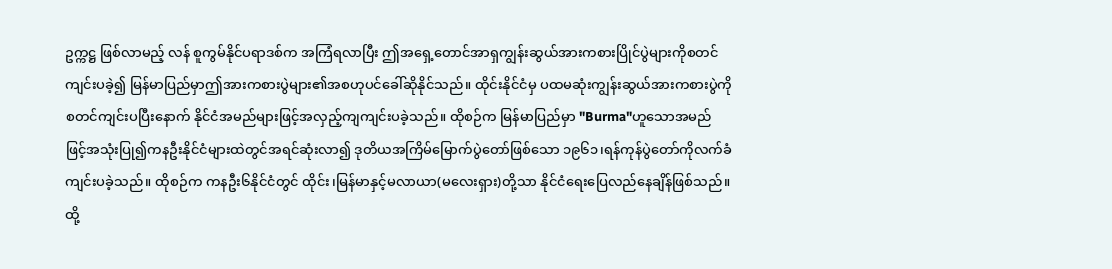ဥက္ကဋ္ဌ ဖြစ်လာမည့် လန် စူကွမ်နိုင်ပရာဒစ်က အကြံရလာပြီး ဤအရှေ့တောင်အာရှကျွန်းဆွယ်အားကစားပြိုင်ပွဲများကိုစတင်ကျင်းပခဲ့၍ မြန်မာပြည်မှာဤအားကစားပွဲများ၏အစဟုပင်ခေါ်ဆိုနိုင်သည်။ ထိုင်းနိုင်ငံမှ ပထမဆုံးကျွန်းဆွယ်အားကစားပွဲကိုစတင်ကျင်းပပြီးနောက် နိုင်ငံအမည်များဖြင့်အလှည့်ကျကျင်းပခဲ့သည်။ ထိုစဉ်က မြန်မာပြည်မှာ "Burma"ဟူသောအမည်ဖြင့်အသုံးပြု၍ကနဦးနိုင်ငံများထဲတွင်အရင်ဆုံးလာ၍ ဒုတိယအကြိမ်မြောက်ပွဲတော်ဖြစ်သော ၁၉၆၁၊ရန်ကုန်ပွဲတော်ကိုလက်ခံကျင်းပခဲ့သည်။ ထိုစဉ်က ကနဦး၆နိုင်ငံတွင် ထိုင်း၊မြန်မာနှင့်မလာယာ(မလေးရှား)တို့သာ နိုင်ငံရေးပြေလည်နေချိန်ဖြစ်သည်။ ထို့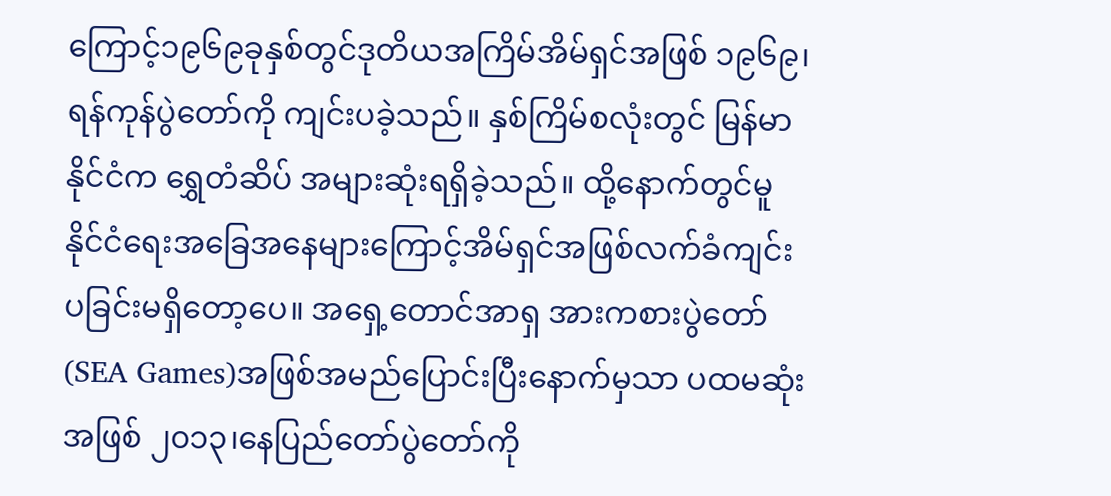ကြောင့်၁၉၆၉ခုနှစ်တွင်ဒုတိယအကြိမ်အိမ်ရှင်အဖြစ် ၁၉၆၉၊ရန်ကုန်ပွဲတော်ကို ကျင်းပခဲ့သည်။ နှစ်ကြိမ်စလုံးတွင် မြန်မာနိုင်ငံက ရွှေတံဆိပ် အများဆုံးရရှိခဲ့သည်။ ထို့နောက်တွင်မူ နိုင်ငံရေးအခြေအနေများကြောင့်အိမ်ရှင်အဖြစ်လက်ခံကျင်းပခြင်းမရှိတော့ပေ။ အရှေ့တောင်အာရှ အားကစားပွဲတော် (SEA Games)အဖြစ်အမည်ပြောင်းပြီးနောက်မှသာ ပထမဆုံးအဖြစ် ၂၀၁၃၊နေပြည်တော်ပွဲတော်ကို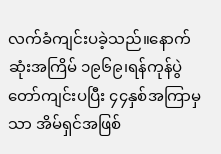လက်ခံကျင်းပခဲ့သည်။နောက်ဆုံးအကြိမ် ၁၉၆၉၊ရန်ကုန်ပွဲတော်ကျင်းပပြီး ၄၄နှစ်အကြာမှသာ အိမ်ရှင်အဖြစ်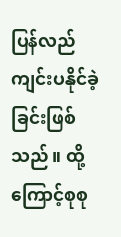ပြန်လည်ကျင်းပနိုင်ခဲ့ခြင်းဖြစ်သည်။ ထို့ကြောင့်စုစု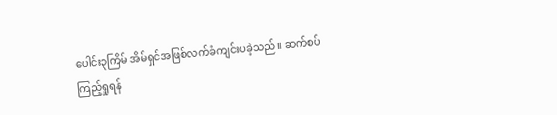ပေါင်း၃ကြိမ် အိမ်ရှင်အဖြစ်လက်ခံကျင်းပခဲ့သည်။ ဆက်စပ်ကြည့်ရှုရန်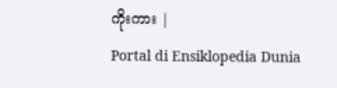ကိုးကား |
Portal di Ensiklopedia Dunia